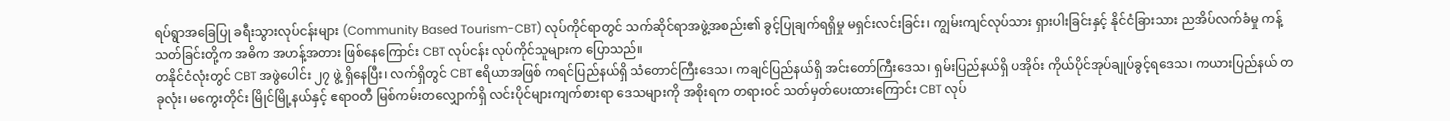ရပ်ရွာအခြေပြု ခရီးသွားလုပ်ငန်းများ (Community Based Tourism-CBT) လုပ်ကိုင်ရာတွင် သက်ဆိုင်ရာအဖွဲ့အစည်း၏ ခွင့်ပြုချက်ရရှိမှု မရှင်းလင်းခြင်း၊ ကျွမ်းကျင်လုပ်သား ရှားပါးခြင်းနှင့် နိုင်ငံခြားသား ညအိပ်လက်ခံမှု ကန့်သတ်ခြင်းတို့က အဓိက အဟန့်အတား ဖြစ်နေကြောင်း CBT လုပ်ငန်း လုပ်ကိုင်သူများက ပြောသည်။
တနိုင်ငံလုံးတွင် CBT အဖွဲပေါင်း ၂၇ ဖွဲ့ ရှိနေပြီး၊ လက်ရှိတွင် CBT ဧရိယာအဖြစ် ကရင်ပြည်နယ်ရှိ သံတောင်ကြီးဒေသ၊ ကချင်ပြည်နယ်ရှိ အင်းတော်ကြီးဒေသ၊ ရှမ်းပြည်နယ်ရှိ ပအိုဝ်း ကိုယ်ပိုင်အုပ်ချုပ်ခွင့်ရဒေသ၊ ကယားပြည်နယ် တခုလုံး၊ မကွေးတိုင်း မြိုင်မြို့နယ်နှင့် ဧရာဝတီ မြစ်ကမ်းတလျှောက်ရှိ လင်းပိုင်များကျက်စားရာ ဒေသများကို အစိုးရက တရားဝင် သတ်မှတ်ပေးထားကြောင်း CBT လုပ်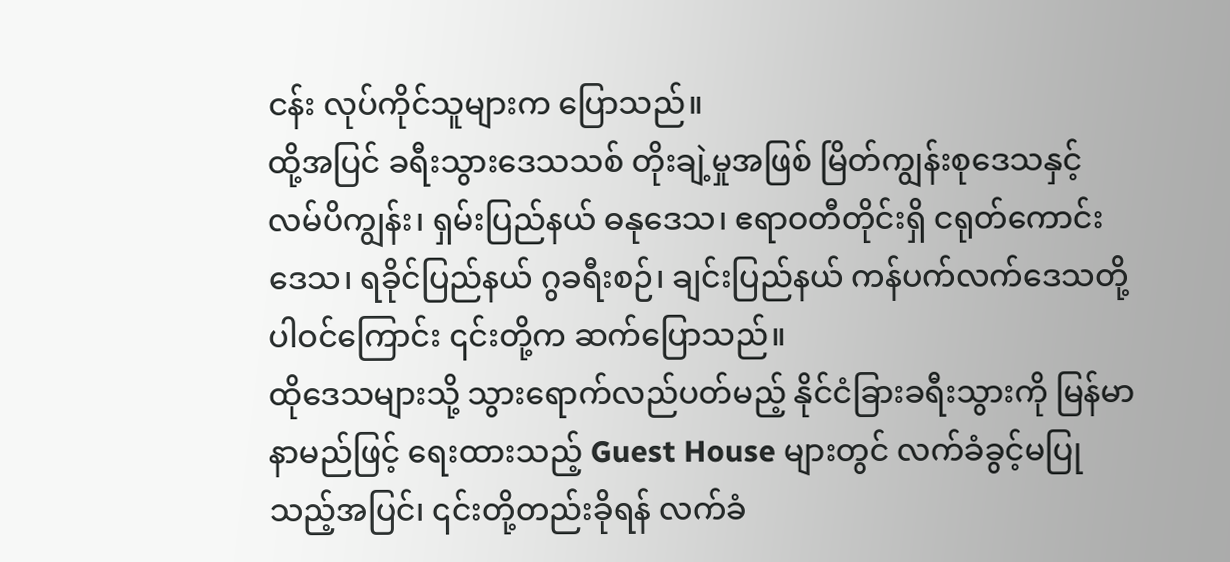ငန်း လုပ်ကိုင်သူများက ပြောသည်။
ထို့အပြင် ခရီးသွားဒေသသစ် တိုးချဲ့မှုအဖြစ် မြိတ်ကျွန်းစုဒေသနှင့် လမ်ပိကျွန်း၊ ရှမ်းပြည်နယ် ဓနုဒေသ၊ ဧရာဝတီတိုင်းရှိ ငရုတ်ကောင်းဒေသ၊ ရခိုင်ပြည်နယ် ဂွခရီးစဉ်၊ ချင်းပြည်နယ် ကန်ပက်လက်ဒေသတို့ ပါဝင်ကြောင်း ၎င်းတို့က ဆက်ပြောသည်။
ထိုဒေသများသို့ သွားရောက်လည်ပတ်မည့် နိုင်ငံခြားခရီးသွားကို မြန်မာနာမည်ဖြင့် ရေးထားသည့် Guest House များတွင် လက်ခံခွင့်မပြုသည့်အပြင်၊ ၎င်းတို့တည်းခိုရန် လက်ခံ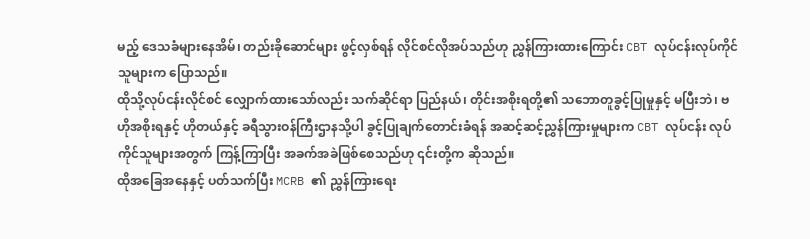မည့် ဒေသခံများနေအိမ်၊ တည်းခိုဆောင်များ ဖွင့်လှစ်ရန် လိုင်စင်လိုအပ်သည်ဟု ညွှန်ကြားထားကြောင်း CBT လုပ်ငန်းလုပ်ကိုင်သူများက ပြောသည်။
ထိုသို့လုပ်ငန်းလိုင်စင် လျှောက်ထားသော်လည်း သက်ဆိုင်ရာ ပြည်နယ်၊ တိုင်းအစိုးရတို့၏ သဘောတူခွင့်ပြုမှုနှင့် မပြီးဘဲ၊ ဗဟိုအစိုးရနှင့် ဟိုတယ်နှင့် ခရီသွားဝန်ကြီးဌာနသို့ပါ ခွင့်ပြုချက်တောင်းခံရန် အဆင့်ဆင့်ညွှန်ကြားမှုများက CBT လုပ်ငန်း လုပ်ကိုင်သူများအတွက် ကြန့်ကြာပြီး အခက်အခဲဖြစ်စေသည်ဟု ၎င်းတို့က ဆိုသည်။
ထိုအခြေအနေနှင့် ပတ်သက်ပြီး MCRB ၏ ညွှန်ကြားရေး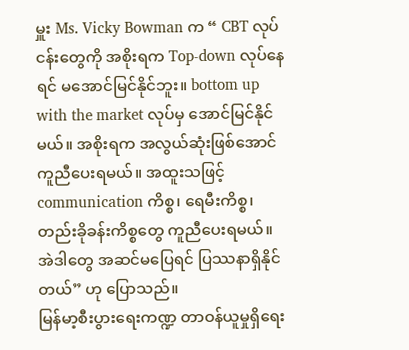မှူး Ms. Vicky Bowman က “ CBT လုပ်ငန်းတွေကို အစိုးရက Top-down လုပ်နေရင် မအောင်မြင်နိုင်ဘူး။ bottom up with the market လုပ်မှ အောင်မြင်နိုင်မယ်။ အစိုးရက အလွယ်ဆုံးဖြစ်အောင် ကူညီပေးရမယ်။ အထူးသဖြင့် communication ကိစ္စ၊ ရေမီးကိစ္စ၊ တည်းခိုခန်းကိစ္စတွေ ကူညီပေးရမယ်။ အဲဒါတွေ အဆင်မပြေရင် ပြဿနာရှိနိုင်တယ်” ဟု ပြောသည်။
မြန်မာ့စီးပွားရေးကဏ္ဍ တာဝန်ယူမှုရှိရေး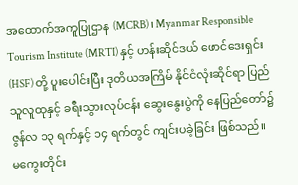အထောက်အကူပြုဌာန (MCRB) ၊ Myanmar Responsible Tourism Institute (MRTI) နှင့် ဟန်းဆိုင်ဒယ် ဖောင်ဒေးရှင်း (HSF) တို့ ပူးပေါင်းပြီး ဒုတိယအကြိမ် နိုင်ငံလုံးဆိုင်ရာ ပြည်သူလူထုနှင့် ခရီးသွားလုပ်ငန်း ဆွေးနွေးပွဲကို နေပြည်တော်၌ ဇွန်လ ၁၃ ရက်နှင့် ၁၄ ရက်တွင် ကျင်းပခဲ့ခြင်း ဖြစ်သည်။
မကွေးတိုင်း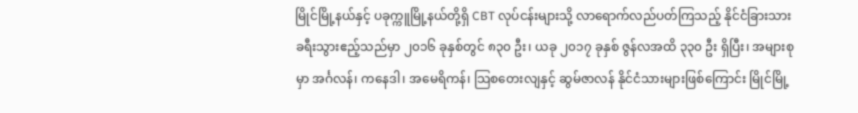မြိုင်မြို့နယ်နှင့် ပခုက္ကူမြို့နယ်တို့ရှိ CBT လုပ်ငန်းများသို့ လာရောက်လည်ပတ်ကြသည့် နိုင်ငံခြားသား ခရီးသွားဧည့်သည်မှာ ၂၀၁၆ ခုနှစ်တွင် ၈၃၀ ဦး၊ ယခု ၂၀၁၇ ခုနှစ် ဇွန်လအထိ ၃၃၀ ဦး ရှိပြီး၊ အများစုမှာ အင်္ဂလန်၊ ကနေဒါ၊ အမေရိကန်၊ သြစတေးလျနှင့် ဆွမ်ဇာလန် နိုင်ငံသားများဖြစ်ကြောင်း မြိုင်မြို့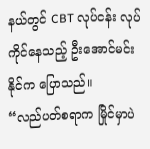နယ်တွင် CBT လုပ်ငန်း လုပ်ကိုင်နေသည့် ဦးအောင်မင်းနိုင်က ပြောသည်။
“လည်ပတ်စရာက မြိုင်မှာပဲ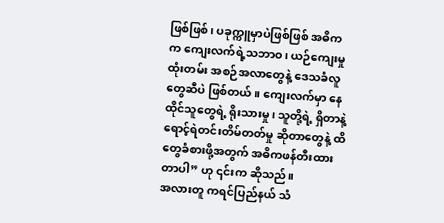ဖြစ်ဖြစ်၊ ပခုက္ကူမှာပဲဖြစ်ဖြစ် အဓိက က ကျေးလက်ရဲ့သဘာဝ၊ ယဉ်ကျေးမှုထုံးတမ်း အစဉ်အလာတွေနဲ့ ဒေသခံလူတွေဆီပဲ ဖြစ်တယ်။ ကျေးလက်မှာ နေထိုင်သူတွေရဲ့ ရိုးသားမှု၊ သူတို့ရဲ့ ရှိတာနဲ့ ရောင့်ရဲတင်းတိမ်တတ်မှု ဆိုတာတွေနဲ့ ထိတွေခံစားဖို့အတွက် အဓိကဖန်တီးထားတာပါ” ဟု ၎င်းက ဆိုသည်။
အလားတူ ကရင်ပြည်နယ် သံ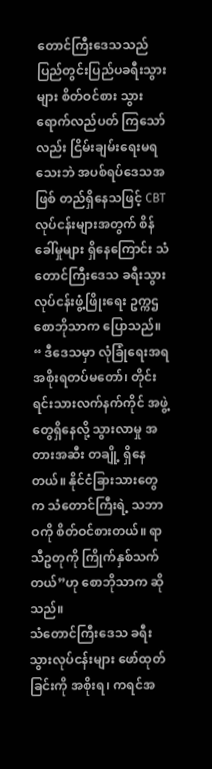တောင်ကြီးဒေသသည် ပြည်တွင်းပြည်ပခရီးသွားများ စိတ်ဝင်စား သွားရောက်လည်ပတ် ကြသော်လည်း ငြိမ်းချမ်းရေးမရသေးဘဲ အပစ်ရပ်ဒေသအဖြစ် တည်ရှိနေသဖြင့် CBT လုပ်ငန်းများအတွက် စိန်ခေါ်မှုများ ရှိနေကြောင်း သံတောင်ကြီးဒေသ ခရီးသွားလုပ်ငန်းဖွံ့ဖြိုးရေး ဥက္ကဌ စောဘိုသာက ပြောသည်။
“ ဒီဒေသမှာ လုံခြုံရေးအရ အစိုးရတပ်မတော်၊ တိုင်းရင်းသားလက်နက်ကိုင် အဖွဲ့တွေရှိနေလို့ သွားလာမှု အတားအဆီး တချို့ ရှိနေတယ်။ နိုင်ငံခြားသားတွေက သံတောင်ကြီးရဲ့ သဘာဝကို စိတ်ဝင်စားတယ်။ ရာသီဥတုကို ကြိုက်နှစ်သက်တယ်”ဟု စောဘိုသာက ဆိုသည်။
သံတောင်ကြီးဒေသ ခရီးသွားလုပ်ငန်းများ ဖော်ထုတ်ခြင်းကို အစိုးရ၊ ကရင်အ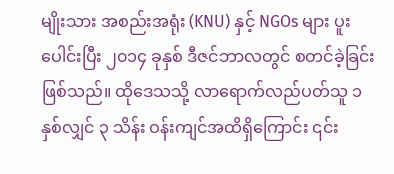မျိုးသား အစည်းအရုံး (KNU) နှင့် NGOs များ ပူးပေါင်းပြီး ၂၀၁၄ ခုနှစ် ဒီဇင်ဘာလတွင် စတင်ခဲ့ခြင်းဖြစ်သည်။ ထိုဒေသသို့ လာရောက်လည်ပတ်သူ ၁ နှစ်လျှင် ၃ သိန်း ဝန်းကျင်အထိရှိကြောင်း ၎င်း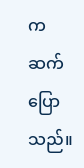က ဆက်ပြောသည်။